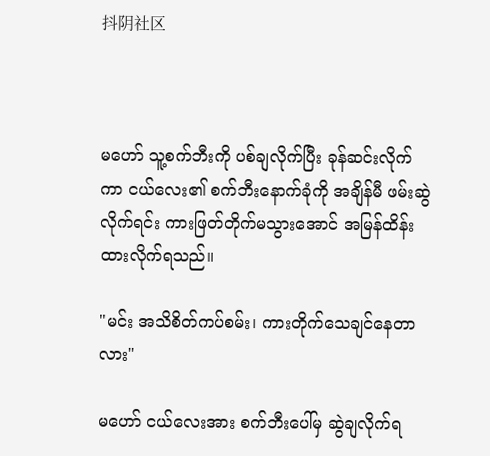抖阴社区



မဟော် သူ့စက်ဘီးကို ပစ်ချလိုက်ပြီး ခုန်ဆင်းလိုက်ကာ ငယ်လေး၏ စက်ဘီးနောက်ခုံကို အချိန်မီ ဖမ်းဆွဲလိုက်ရင်း ကားဖြတ်တိုက်မသွားအောင် အမြန်ထိန်းထားလိုက်ရသည်။

"မင်း အသိစိတ်ကပ်စမ်း၊ ကားတိုက်သေချင်နေတာလား"

မဟော် ငယ်လေးအား စက်ဘီးပေါ်မှ ဆွဲချလိုက်ရ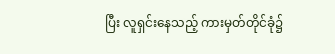ပြီး လူရှင်းနေသည့် ကားမှတ်တိုင်ခုံ၌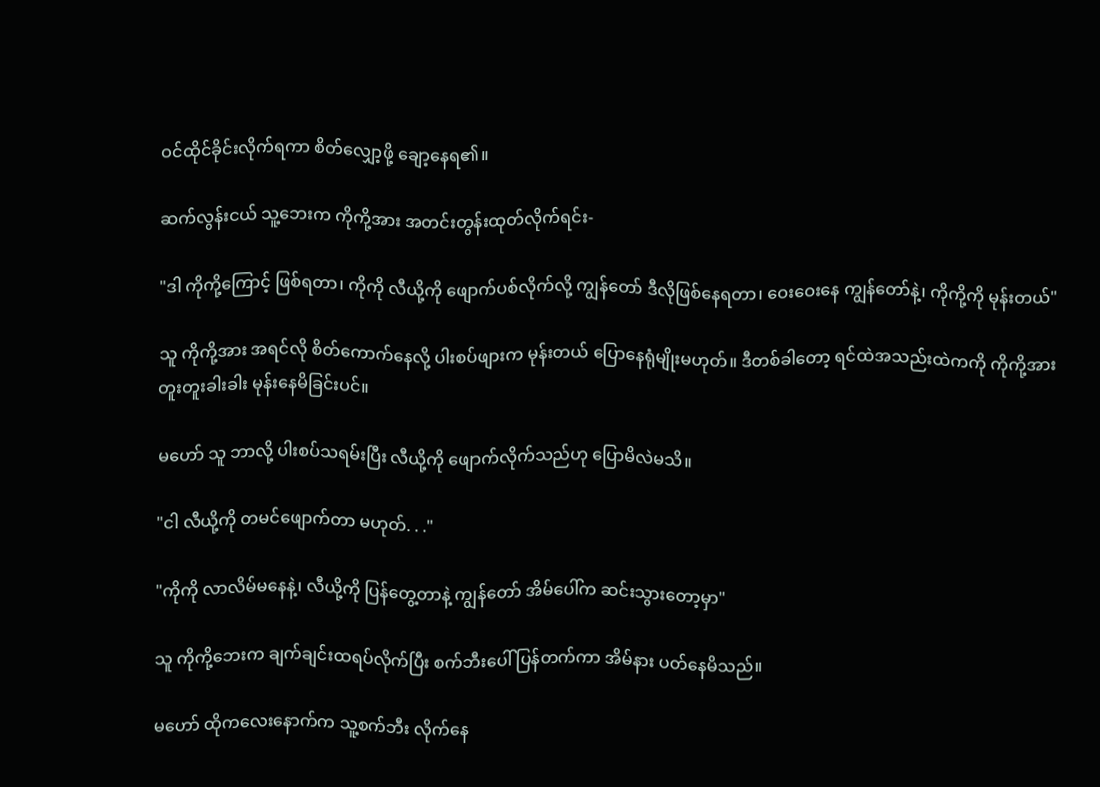ဝင်ထိုင်ခိုင်းလိုက်ရကာ စိတ်လျှော့ဖို့ ချော့နေရ၏။

ဆက်လွန်းငယ် သူ့ဘေးက ကိုကို့အား အတင်းတွန်းထုတ်လိုက်ရင်း-

"ဒါ ကိုကို့ကြောင့် ဖြစ်ရတာ၊ ကိုကို လီယို့ကို ဖျောက်ပစ်လိုက်လို့ ကျွန်တော် ဒီလိုဖြစ်နေရတာ၊ ဝေးဝေးနေ ကျွန်တော်နဲ့၊ ကိုကို့ကို မုန်းတယ်"

သူ ကိုကို့အား အရင်လို စိတ်ကောက်နေလို့ ပါးစပ်ဖျားက မုန်းတယ် ပြောနေရုံမျိုးမဟုတ်။ ဒီတစ်ခါတော့ ရင်ထဲအသည်းထဲကကို ကိုကို့အား တူးတူးခါးခါး မုန်းနေမိခြင်းပင်။

မဟော် သူ ဘာလို့ ပါးစပ်သရမ်းပြီး လီယို့ကို ဖျောက်လိုက်သည်ဟု ပြောမိလဲမသိ။

"ငါ လီယို့ကို တမင်ဖျောက်တာ မဟုတ်. . ."

"ကိုကို လာလိမ်မနေနဲ့၊ လီယို့ကို ပြန်တွေ့တာနဲ့ ကျွန်တော် အိမ်ပေါ်က ဆင်းသွားတော့မှာ"

သူ ကိုကို့ဘေးက ချက်ချင်းထရပ်လိုက်ပြီး စက်ဘီးပေါ် ပြန်တက်ကာ အိမ်နား ပတ်နေမိသည်။

မဟော် ထိုကလေးနောက်က သူ့စက်ဘီး လိုက်နေ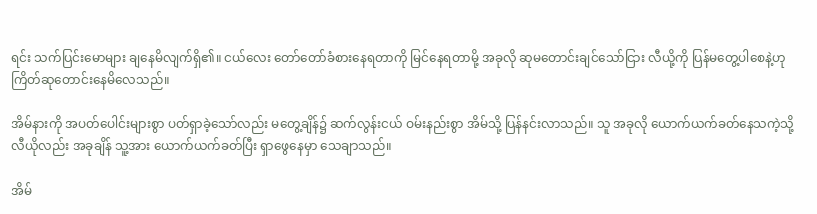ရင်း သက်ပြင်းမောများ ချ‌နေမိလျက်ရှိ၏။ ငယ်လေး တော်တော်ခံစားနေရတာကို မြင်နေရတာမို့ အခုလို ဆုမတောင်းချင်သော်ငြား လီယို့ကို ပြန်မတွေ့ပါစေနဲ့ဟု ကြိတ်ဆုတောင်းနေမိလေသည်။

အိမ်နားကို အပတ်ပေါင်းများစွာ ပတ်ရှာခဲ့သော်လည်း မ‌တွေ့ချိန်၌ ဆက်လွန်းငယ် ဝမ်းနည်းစွာ အိမ်သို့ ပြန်နင်းလာသည်။ သူ အခုလို ယောက်ယက်ခတ်နေသကဲ့သို့ လီယိုလည်း အခုချိန် သူ့အား ယောက်ယက်ခတ်ပြီး ရှာဖွေနေမှာ သေချာသည်။

အိမ်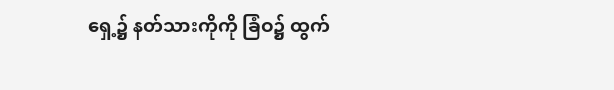ရှေ့၌ နတ်သားကိုကို ခြံဝ၌ ထွက်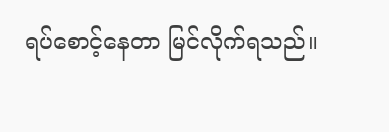ရပ်စောင့်နေတာ မြင်လိုက်ရသည်။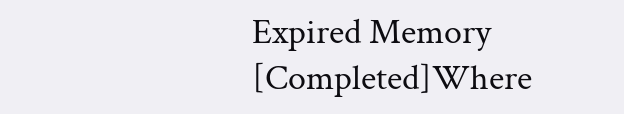Expired Memory [Completed]Where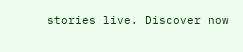stories live. Discover now